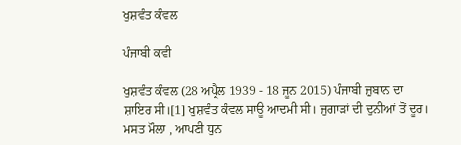ਖੁਸ਼ਵੰਤ ਕੰਵਲ

ਪੰਜਾਬੀ ਕਵੀ

ਖੁਸ਼ਵੰਤ ਕੰਵਲ (28 ਅਪ੍ਰੈਲ 1939 - 18 ਜੂਨ 2015) ਪੰਜਾਬੀ ਜ਼ੁਬਾਨ ਦਾ ਸ਼ਾਇਰ ਸੀ।[1] ਖੁਸ਼ਵੰਤ ਕੰਵਲ ਸਾਊ ਆਦਮੀ ਸੀ। ਜੁਗਾੜਾਂ ਦੀ ਦੁਨੀਆਂ ਤੋਂ ਦੂਰ। ਮਸਤ ਮੌਲਾ , ਆਪਣੀ ਧੁਨ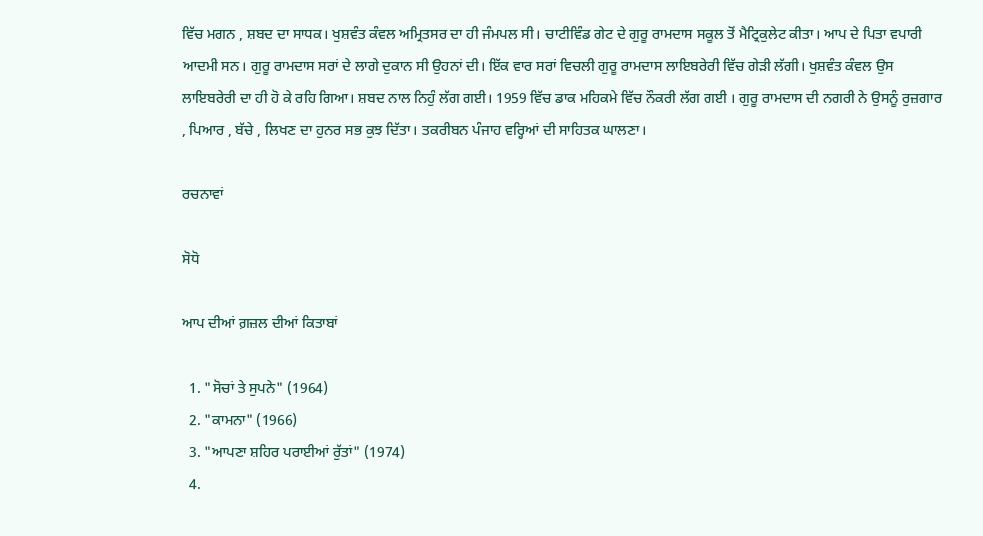ਵਿੱਚ ਮਗਨ , ਸ਼ਬਦ ਦਾ ਸਾਧਕ। ਖੁਸ਼ਵੰਤ ਕੰਵਲ ਅਮ੍ਰਿਤਸਰ ਦਾ ਹੀ ਜੰਮਪਲ ਸੀ। ਚਾਟੀਵਿੰਡ ਗੇਟ ਦੇ ਗੁਰੂ ਰਾਮਦਾਸ ਸਕੂਲ ਤੋਂ ਮੈਟ੍ਰਿਕੁਲੇਟ ਕੀਤਾ। ਆਪ ਦੇ ਪਿਤਾ ਵਪਾਰੀ ਆਦਮੀ ਸਨ। ਗੁਰੂ ਰਾਮਦਾਸ ਸਰਾਂ ਦੇ ਲਾਗੇ ਦੁਕਾਨ ਸੀ ਉਹਨਾਂ ਦੀ। ਇੱਕ ਵਾਰ ਸਰਾਂ ਵਿਚਲੀ ਗੁਰੂ ਰਾਮਦਾਸ ਲਾਇਬਰੇਰੀ ਵਿੱਚ ਗੇੜੀ ਲੱਗੀ। ਖੁਸ਼ਵੰਤ ਕੰਵਲ ਉਸ ਲਾਇਬਰੇਰੀ ਦਾ ਹੀ ਹੋ ਕੇ ਰਹਿ ਗਿਆ। ਸ਼ਬਦ ਨਾਲ ਨਿਹੁੰ ਲੱਗ ਗਈ। 1959 ਵਿੱਚ ਡਾਕ ਮਹਿਕਮੇ ਵਿੱਚ ਨੌਕਰੀ ਲੱਗ ਗਈ । ਗੁਰੂ ਰਾਮਦਾਸ ਦੀ ਨਗਰੀ ਨੇ ਉਸਨੂੰ ਰੁਜ਼ਗਾਰ , ਪਿਆਰ , ਬੱਚੇ , ਲਿਖਣ ਦਾ ਹੁਨਰ ਸਭ ਕੁਝ ਦਿੱਤਾ। ਤਕਰੀਬਨ ਪੰਜਾਹ ਵਰ੍ਹਿਆਂ ਦੀ ਸਾਹਿਤਕ ਘਾਲਣਾ।

ਰਚਨਾਵਾਂ

ਸੋਧੋ

ਆਪ ਦੀਆਂ ਗ਼ਜ਼ਲ ਦੀਆਂ ਕਿਤਾਬਾਂ

  1. "ਸੋਚਾਂ ਤੇ ਸੁਪਨੇ" (1964)
  2. "ਕਾਮਨਾ" (1966)
  3. "ਆਪਣਾ ਸ਼ਹਿਰ ਪਰਾਈਆਂ ਰੁੱਤਾਂ" (1974)
  4.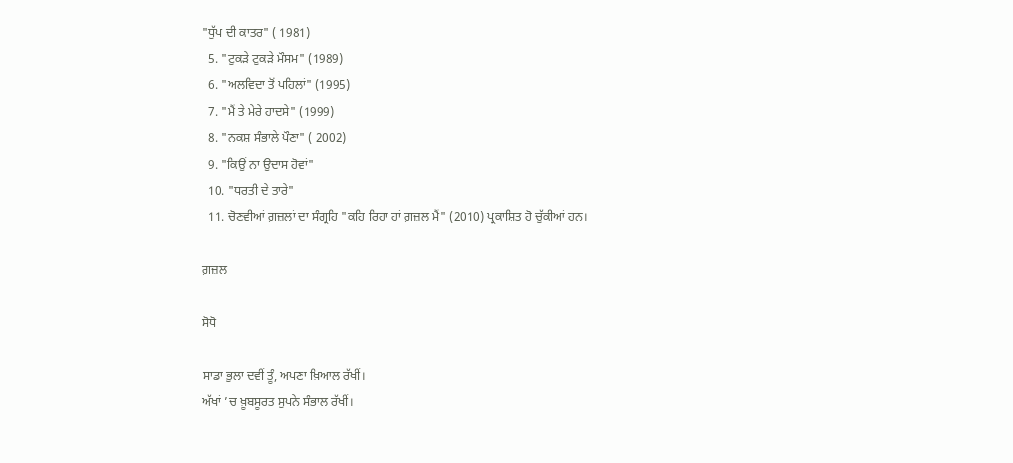"ਧੁੱਪ ਦੀ ਕਾਤਰ" ( 1981)
  5. "ਟੁਕੜੇ ਟੁਕੜੇ ਮੌਸਮ" (1989)
  6. "ਅਲਵਿਦਾ ਤੋਂ ਪਹਿਲਾਂ" (1995)
  7. "ਮੈਂ ਤੇ ਮੇਰੇ ਹਾਦਸੇ" (1999)
  8. "ਨਕਸ਼ ਸੰਭਾਲੇ ਪੌਣਾ" ( 2002)
  9. "ਕਿਉਂ ਨਾ ਉਦਾਸ ਹੋਵਾਂ"
  10. "ਧਰਤੀ ਦੇ ਤਾਰੇ"
  11. ਚੋਣਵੀਆਂ ਗ਼ਜ਼ਲਾਂ ਦਾ ਸੰਗ੍ਰਹਿ "ਕਹਿ ਰਿਹਾ ਹਾਂ ਗ਼ਜ਼ਲ ਮੈਂ" (2010) ਪ੍ਰਕਾਸ਼ਿਤ ਹੋ ਚੁੱਕੀਆਂ ਹਨ।

ਗ਼ਜ਼ਲ

ਸੋਧੋ

ਸਾਡਾ ਭੁਲਾ ਦਵੀਂ ਤੂੰ, ਅਪਣਾ ਖ਼ਿਆਲ ਰੱਖੀਂ।
ਅੱਖਾਂ ’ਚ ਖ਼ੂਬਸੂਰਤ ਸੁਪਨੇ ਸੰਭਾਲ ਰੱਖੀਂ।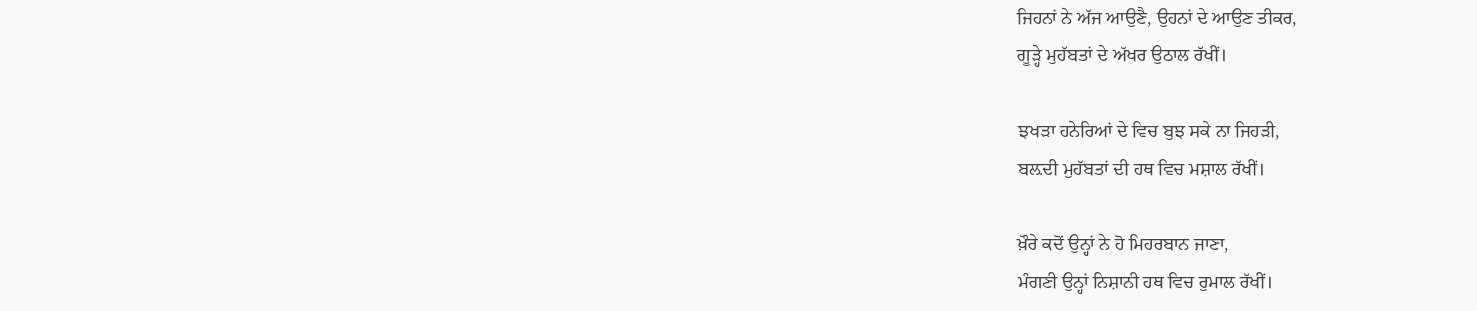ਜਿਹਨਾਂ ਨੇ ਅੱਜ ਆਉਣੈ, ਉਹਨਾਂ ਦੇ ਆਉਣ ਤੀਕਰ,
ਗੂੜ੍ਹੇ ਮੁਹੱਬਤਾਂ ਦੇ ਅੱਖਰ ਉਠਾਲ ਰੱਖੀਂ।

ਝਖੜਾ ਹਨੇਰਿਆਂ ਦੇ ਵਿਚ ਬੁਝ ਸਕੇ ਨਾ ਜਿਹੜੀ,
ਬਲ਼ਦੀ ਮੁਹੱਬਤਾਂ ਦੀ ਹਥ ਵਿਚ ਮਸ਼ਾਲ ਰੱਖੀਂ।

ਖ਼ੌਰੇ ਕਦੋਂ ਉਨ੍ਹਾਂ ਨੇ ਹੋ ਮਿਹਰਬਾਨ ਜਾਣਾ,
ਮੰਗਣੀ ਉਨ੍ਹਾਂ ਨਿਸ਼ਾਨੀ ਹਥ ਵਿਚ ਰੁਮਾਲ ਰੱਖੀਂ।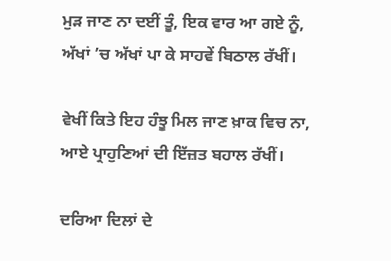ਮੁੜ ਜਾਣ ਨਾ ਦਈਂ ਤੂੰ, ਇਕ ਵਾਰ ਆ ਗਏ ਨੂੰ,
ਅੱਖਾਂ ’ਚ ਅੱਖਾਂ ਪਾ ਕੇ ਸਾਹਵੇਂ ਬਿਠਾਲ ਰੱਖੀਂ।

ਵੇਖੀਂ ਕਿਤੇ ਇਹ ਹੰਝੂ ਮਿਲ ਜਾਣ ਖ਼ਾਕ ਵਿਚ ਨਾ,
ਆਏ ਪ੍ਰਾਹੁਣਿਆਂ ਦੀ ਇੱਜ਼ਤ ਬਹਾਲ ਰੱਖੀਂ।

ਦਰਿਆ ਦਿਲਾਂ ਦੇ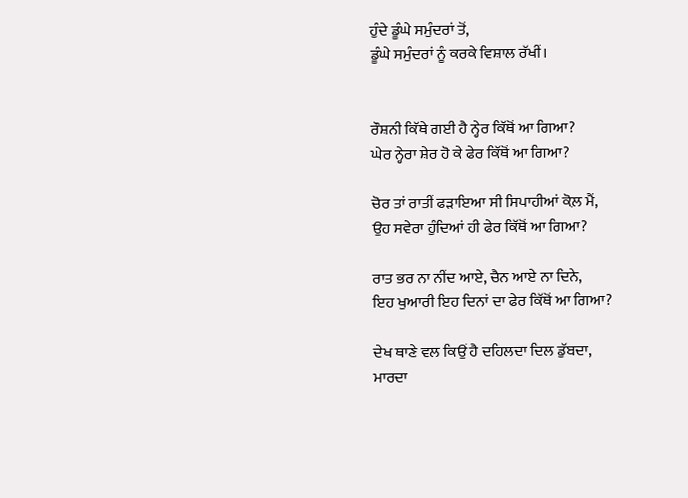ਹੁੰਦੇ ਡੂੰਘੇ ਸਮੁੰਦਰਾਂ ਤੋਂ,
ਡੂੰਘੇ ਸਮੁੰਦਰਾਂ ਨੂੰ ਕਰਕੇ ਵਿਸ਼ਾਲ ਰੱਖੀਂ।


ਰੌਸ਼ਨੀ ਕਿੱਥੇ ਗਈ ਹੈ ਨ੍ਹੇਰ ਕਿੱਥੋਂ ਆ ਗਿਆ?
ਘੇਰ ਨ੍ਹੇਰਾ ਸ਼ੇਰ ਹੋ ਕੇ ਫੇਰ ਕਿੱਥੋਂ ਆ ਗਿਆ?

ਚੋਰ ਤਾਂ ਰਾਤੀਂ ਫੜਾਇਆ ਸੀ ਸਿਪਾਹੀਆਂ ਕੋਲ਼ ਮੈਂ,
ਉਹ ਸਵੇਰਾ ਹੁੰਦਿਆਂ ਹੀ ਫੇਰ ਕਿੱਥੋਂ ਆ ਗਿਆ?

ਰਾਤ ਭਰ ਨਾ ਨੀਂਦ ਆਏ, ਚੈਨ ਆਏ ਨਾ ਦਿਨੇ,
ਇਹ ਖੁਆਰੀ ਇਹ ਦਿਨਾਂ ਦਾ ਫੇਰ ਕਿੱਥੋਂ ਆ ਗਿਆ?

ਦੇਖ ਥਾਣੇ ਵਲ ਕਿਉਂ ਹੈ ਦਹਿਲਦਾ ਦਿਲ ਡੁੱਬਦਾ,
ਮਾਰਦਾ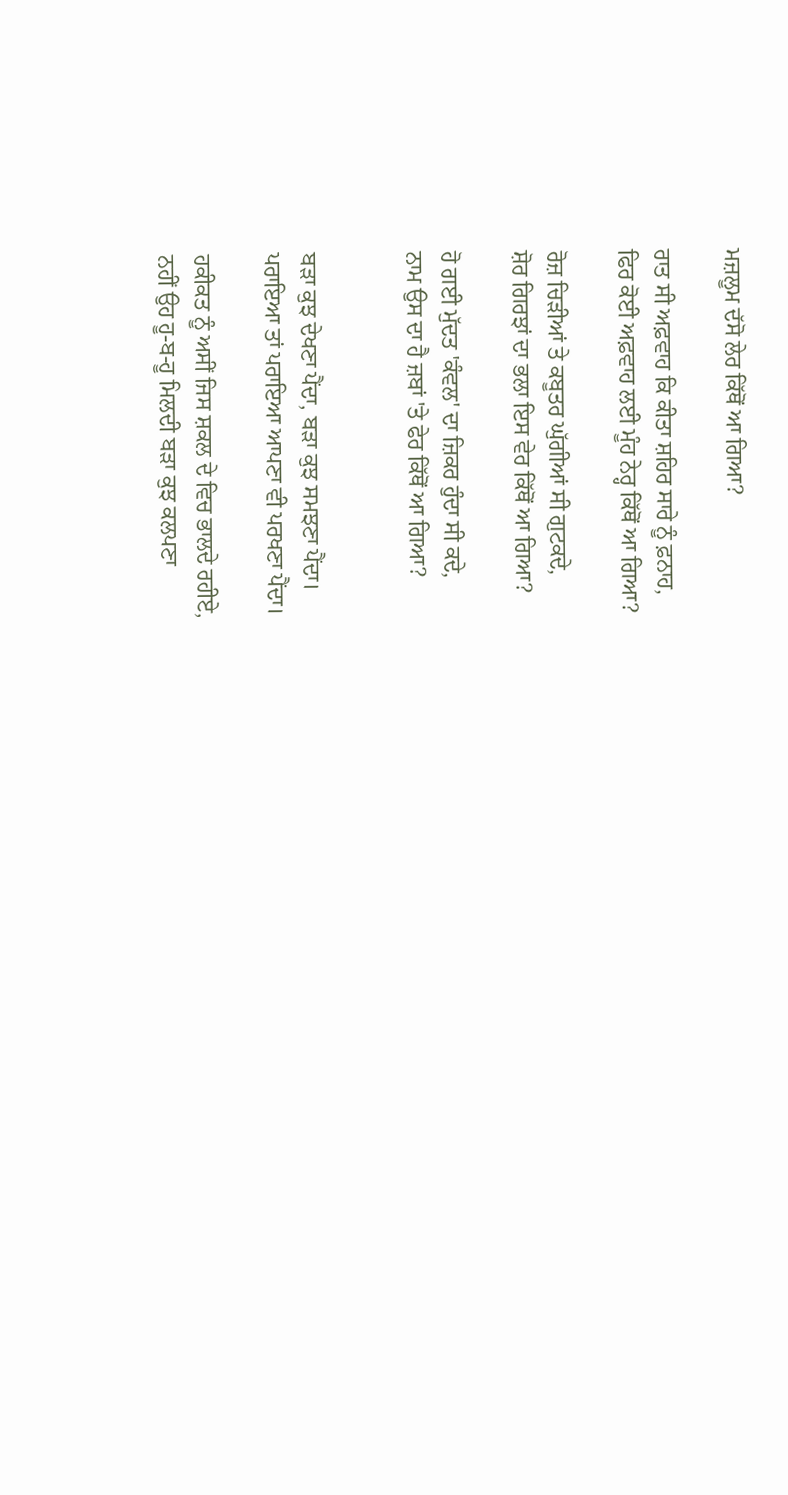ਮਜ਼ਲੂਮ ਦੱਸੋ ਲੇਰ ਕਿੱਥੋਂ ਆ ਗਿਆ?

ਰਾਤ ਸੀ ਅਫ਼ਵਾਹ ਕਿ ਕੀਤਾ ਸ਼ਹਿਰ ਸਾਰੇ ਨੂੰ ਫ਼ਨਾਹ,
ਫਿਰ ਕੋਈ ਅਫ਼ਵਾਹ ਲਈ ਮੂੰਹ ਨੇਰ੍ਹ ਕਿੱਥੋਂ ਆ ਗਿਆ?

ਰੋਜ਼ ਚਿੜੀਆਂ ਤੇ ਕਬੂਤਰ ਘੁੱਗੀਆਂ ਸੀ ਗੁਟਕਦੇ,
ਸ਼ੋਰ ਗਿਰਝਾਂ ਦਾ ਭਲਾ ਇਸ ਵੇਰ ਕਿੱਥੋਂ ਆ ਗਿਆ?

ਹੋ ਗਈ ਮੁੱਦਤ 'ਕੰਵਲ' ਦਾ ਜ਼ਿਕਰ ਹੁੰਦਾ ਸੀ ਕਦੇ,
ਨਾਮ ਉਸ ਦਾ ਹੈ ਜ਼ਬਾਂ 'ਤੇ ਫੇਰ ਕਿੱਥੋਂ ਆ ਗਿਆ?


ਬੜਾ ਕੁਝ ਦੇਖਣਾ ਪੈਂਦਾ, ਬੜਾ ਕੁਝ ਸਮਝਣਾ ਪੈਂਦਾ।
ਪਰਾਇਆ ਤਾਂ ਪਰਾਇਆ ਆਪਣਾ ਵੀ ਪਰਖਣਾ ਪੈਂਦਾ।

ਹਕੀਕਤ ਨੂੰ ਅਸੀਂ ਜਿਸ ਸ਼ਕਲ ਦੇ ਵਿਚ ਭਾਲਦੇ ਰਹੀਏ,
ਨਹੀਂ ਉਹ ਹੂ-ਬ-ਹੂ ਮਿਲਦੀ ਬੜਾ ਕੁਝ ਕਲਪਣਾ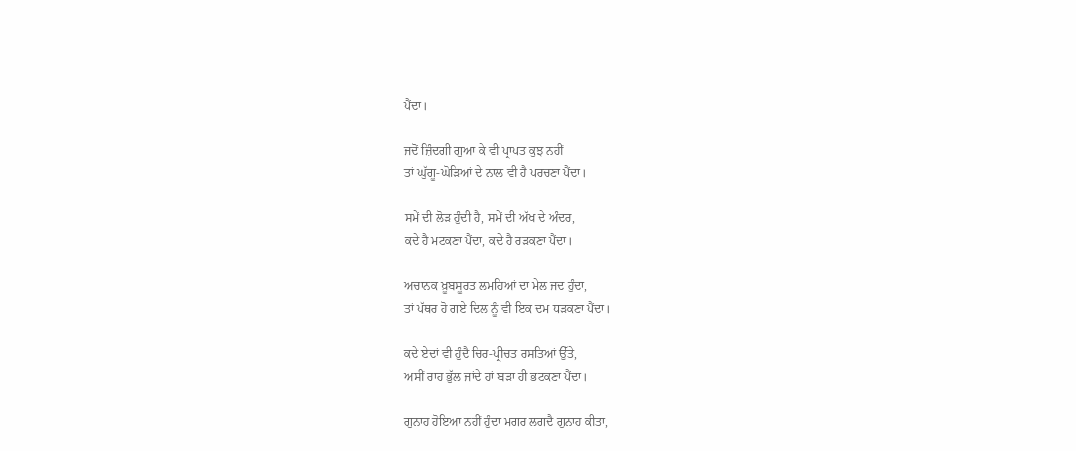ਪੈਂਦਾ।

ਜਦੋਂ ਜ਼ਿੰਦਗੀ ਗੁਆ ਕੇ ਵੀ ਪ੍ਰਾਪਤ ਕੁਝ ਨਹੀਂ
ਤਾਂ ਘੁੱਗੂ-ਘੋੜਿਆਂ ਦੇ ਨਾਲ ਵੀ ਹੈ ਪਰਚਣਾ ਪੈਂਦਾ।

ਸਮੇਂ ਦੀ ਲੋੜ ਹੁੰਦੀ ਹੈ, ਸਮੇਂ ਦੀ ਅੱਖ ਦੇ ਅੰਦਰ,
ਕਦੇ ਹੈ ਮਟਕਣਾ ਪੈਂਦਾ, ਕਦੇ ਹੈ ਰੜਕਣਾ ਪੈਂਦਾ।

ਅਚਾਨਕ ਖ਼ੂਬਸੂਰਤ ਲਮਹਿਆਂ ਦਾ ਮੇਲ ਜਦ ਹੁੰਦਾ,
ਤਾਂ ਪੱਥਰ ਹੋ ਗਏ ਦਿਲ ਨੂੰ ਵੀ ਇਕ ਦਮ ਧੜਕਣਾ ਪੈਂਦਾ।

ਕਦੇ ਏਦਾਂ ਵੀ ਹੁੰਦੈ ਚਿਰ-ਪ੍ਰੀਚਤ ਰਸਤਿਆਂ ਉੱਤੇ,
ਅਸੀਂ ਰਾਹ ਭੁੱਲ ਜਾਂਦੇ ਹਾਂ ਬੜਾ ਹੀ ਭਟਕਣਾ ਪੈਂਦਾ।

ਗੁਨਾਹ ਹੋਇਆ ਨਹੀਂ ਹੁੰਦਾ ਮਗਰ ਲਗਦੈ ਗੁਨਾਹ ਕੀਤਾ,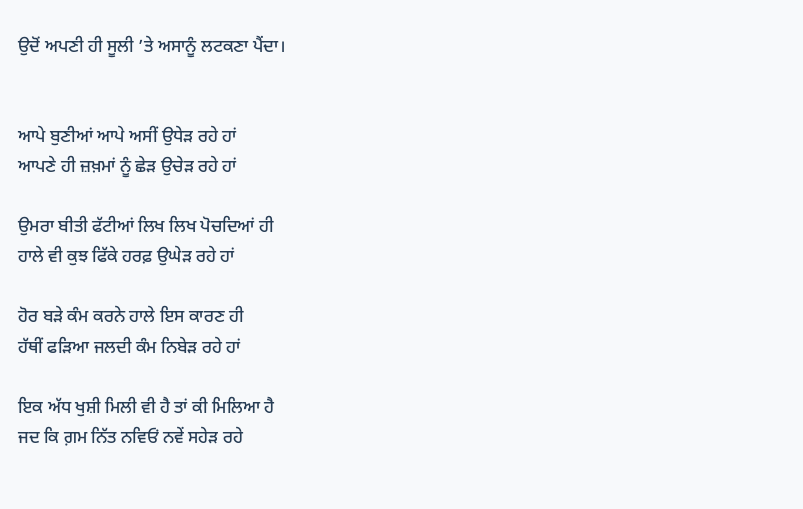ਉਦੋਂ ਅਪਣੀ ਹੀ ਸੂਲੀ ’ਤੇ ਅਸਾਨੂੰ ਲਟਕਣਾ ਪੈਂਦਾ।


ਆਪੇ ਬੁਣੀਆਂ ਆਪੇ ਅਸੀਂ ਉਧੇੜ ਰਹੇ ਹਾਂ
ਆਪਣੇ ਹੀ ਜ਼ਖ਼ਮਾਂ ਨੂੰ ਛੇੜ ਉਚੇੜ ਰਹੇ ਹਾਂ

ਉਮਰਾ ਬੀਤੀ ਫੱਟੀਆਂ ਲਿਖ ਲਿਖ ਪੋਚਦਿਆਂ ਹੀ
ਹਾਲੇ ਵੀ ਕੁਝ ਫਿੱਕੇ ਹਰਫ਼ ਉਘੇੜ ਰਹੇ ਹਾਂ

ਹੋਰ ਬੜੇ ਕੰਮ ਕਰਨੇ ਹਾਲੇ ਇਸ ਕਾਰਣ ਹੀ
ਹੱਥੀਂ ਫੜਿਆ ਜਲਦੀ ਕੰਮ ਨਿਬੇੜ ਰਹੇ ਹਾਂ

ਇਕ ਅੱਧ ਖੁਸ਼ੀ ਮਿਲੀ ਵੀ ਹੈ ਤਾਂ ਕੀ ਮਿਲਿਆ ਹੈ
ਜਦ ਕਿ ਗ਼ਮ ਨਿੱਤ ਨਵਿਓਂ ਨਵੇਂ ਸਹੇੜ ਰਹੇ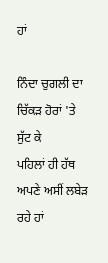ਹਾਂ

ਨਿੰਦਾ ਚੁਗਲੀ ਦਾ ਚਿੱਕੜ ਹੋਰਾਂ 'ਤੇ ਸੁੱਟ ਕੇ
ਪਹਿਲਾਂ ਹੀ ਹੱਥ ਅਪਣੇ ਅਸੀਂ ਲਬੇੜ ਰਹੇ ਹਾਂ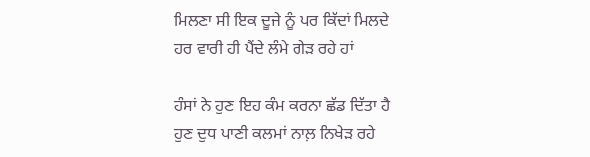ਮਿਲਣਾ ਸੀ ਇਕ ਦੂਜੇ ਨੂੰ ਪਰ ਕਿੱਦਾਂ ਮਿਲਦੇ
ਹਰ ਵਾਰੀ ਹੀ ਪੈਂਦੇ ਲੰਮੇ ਗੇੜ ਰਹੇ ਹਾਂ

ਹੰਸਾਂ ਨੇ ਹੁਣ ਇਹ ਕੰਮ ਕਰਨਾ ਛੱਡ ਦਿੱਤਾ ਹੈ
ਹੁਣ ਦੁਧ ਪਾਣੀ ਕਲਮਾਂ ਨਾਲ਼ ਨਿਖੇੜ ਰਹੇ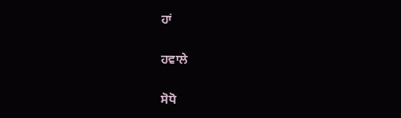ਹਾਂ

ਹਵਾਲੇ

ਸੋਧੋ